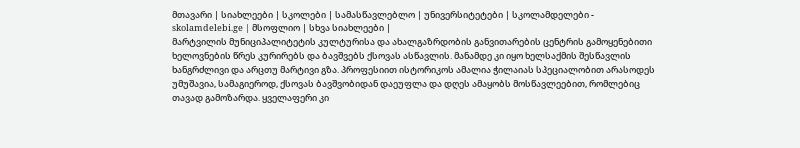მთავარი | სიახლეები | სკოლები | სამასწავლებლო | უნივერსიტეტები | სკოლამდელები - skolamdelebi.ge | მსოფლიო | სხვა სიახლეები |
მარტვილის მუნიციპალიტეტის კულტურისა და ახალგაზრდობის განვითარების ცენტრის გამოყენებითი ხელოვნების წრეს კურირებს და ბავშვებს ქსოვას ასწავლის. მანამდე კი იყო ხელსაქმის შესწავლის ხანგრძლივი და არცთუ მარტივი გზა. პროფესიით ისტორიკოს ამალია ჭილაიას სპეციალობით არასოდეს უმუშავია, სამაგიეროდ, ქსოვას ბავშვობიდან დაეუფლა და დღეს ამაყობს მოსწავლეებით, რომლებიც თავად გამოზარდა. ყველაფერი კი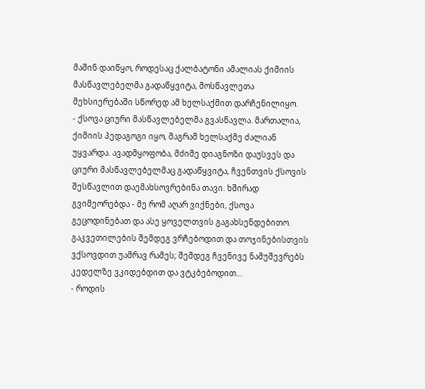მაშინ დაიწყო, როდესაც ქალბატონი ამალიას ქიმიის მასწავლებელმა გადაწყვიტა, მოსწავლეთა მეხსიერებაში სწორედ ამ ხელსაქმით დარჩენილიყო.
- ქსოვა ციური მასწავლებელმა გვასწავლა. მართალია, ქიმიის პედაგოგი იყო, მაგრამ ხელსაქმე ძალიან უყვარდა. ავადმყოფობა, მძიმე დიაგნოზი დაუსვეს და ციური მასწავლებელმაც გადაწყვიტა, ჩვენთვის ქსოვის შესწავლით დაემახსოვრებინა თავი. ხშირად გვიმეორებდა - მე რომ აღარ ვიქნები, ქსოვა გეცოდინებათ და ასე ყოველთვის გაგახსენდებითო.
გაკვეთილების შემდეგ ვრჩებოდით და თოჯინებისთვის ვქსოვდით უამრავ რამეს; შემდეგ ჩვენივე ნამუშევრებს კედელზე ვკიდებდით და ვტკბებოდით...
- როდის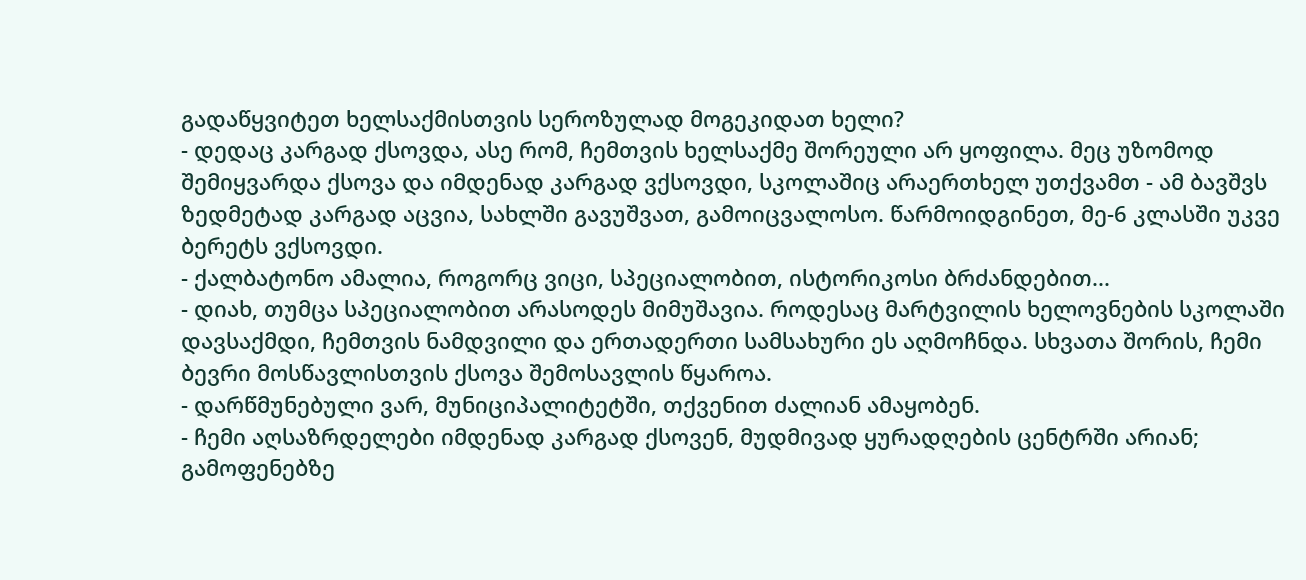გადაწყვიტეთ ხელსაქმისთვის სეროზულად მოგეკიდათ ხელი?
- დედაც კარგად ქსოვდა, ასე რომ, ჩემთვის ხელსაქმე შორეული არ ყოფილა. მეც უზომოდ შემიყვარდა ქსოვა და იმდენად კარგად ვქსოვდი, სკოლაშიც არაერთხელ უთქვამთ - ამ ბავშვს ზედმეტად კარგად აცვია, სახლში გავუშვათ, გამოიცვალოსო. წარმოიდგინეთ, მე-6 კლასში უკვე ბერეტს ვქსოვდი.
- ქალბატონო ამალია, როგორც ვიცი, სპეციალობით, ისტორიკოსი ბრძანდებით...
- დიახ, თუმცა სპეციალობით არასოდეს მიმუშავია. როდესაც მარტვილის ხელოვნების სკოლაში დავსაქმდი, ჩემთვის ნამდვილი და ერთადერთი სამსახური ეს აღმოჩნდა. სხვათა შორის, ჩემი ბევრი მოსწავლისთვის ქსოვა შემოსავლის წყაროა.
- დარწმუნებული ვარ, მუნიციპალიტეტში, თქვენით ძალიან ამაყობენ.
- ჩემი აღსაზრდელები იმდენად კარგად ქსოვენ, მუდმივად ყურადღების ცენტრში არიან; გამოფენებზე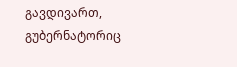გავდივართ, გუბერნატორიც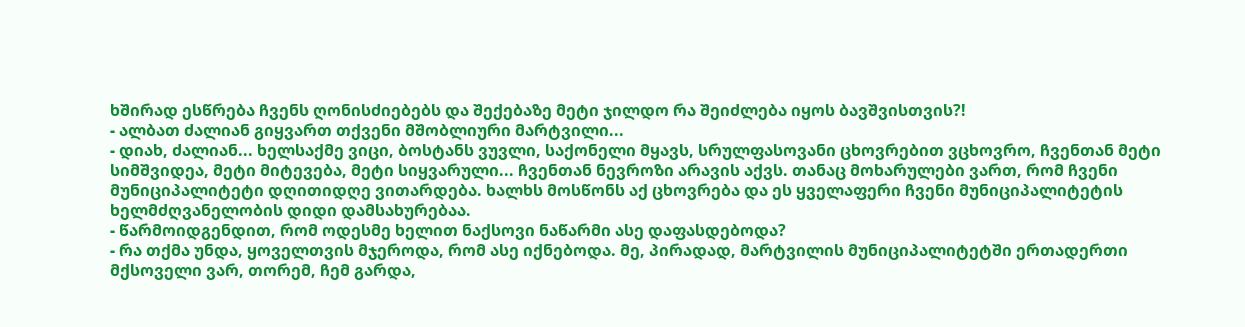ხშირად ესწრება ჩვენს ღონისძიებებს და შექებაზე მეტი ჯილდო რა შეიძლება იყოს ბავშვისთვის?!
- ალბათ ძალიან გიყვართ თქვენი მშობლიური მარტვილი...
- დიახ, ძალიან... ხელსაქმე ვიცი, ბოსტანს ვუვლი, საქონელი მყავს, სრულფასოვანი ცხოვრებით ვცხოვრო, ჩვენთან მეტი სიმშვიდეა, მეტი მიტევება, მეტი სიყვარული... ჩვენთან ნევროზი არავის აქვს. თანაც მოხარულები ვართ, რომ ჩვენი მუნიციპალიტეტი დღითიდღე ვითარდება. ხალხს მოსწონს აქ ცხოვრება და ეს ყველაფერი ჩვენი მუნიციპალიტეტის ხელმძღვანელობის დიდი დამსახურებაა.
- წარმოიდგენდით, რომ ოდესმე ხელით ნაქსოვი ნაწარმი ასე დაფასდებოდა?
- რა თქმა უნდა, ყოველთვის მჯეროდა, რომ ასე იქნებოდა. მე, პირადად, მარტვილის მუნიციპალიტეტში ერთადერთი მქსოველი ვარ, თორემ, ჩემ გარდა,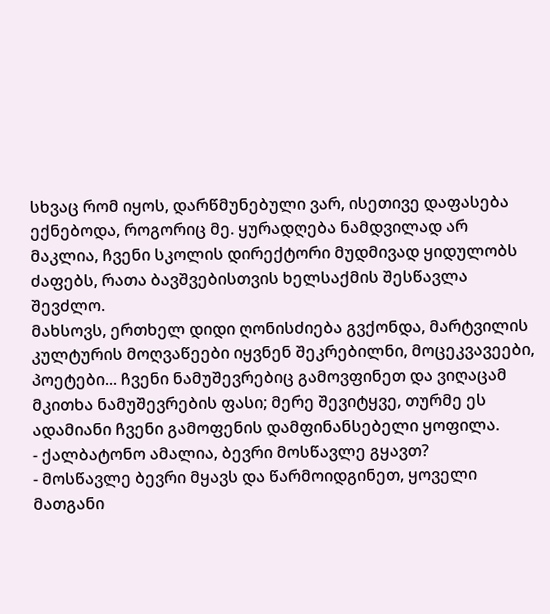სხვაც რომ იყოს, დარწმუნებული ვარ, ისეთივე დაფასება ექნებოდა, როგორიც მე. ყურადღება ნამდვილად არ მაკლია, ჩვენი სკოლის დირექტორი მუდმივად ყიდულობს ძაფებს, რათა ბავშვებისთვის ხელსაქმის შესწავლა შევძლო.
მახსოვს, ერთხელ დიდი ღონისძიება გვქონდა, მარტვილის კულტურის მოღვაწეები იყვნენ შეკრებილნი, მოცეკვავეები, პოეტები... ჩვენი ნამუშევრებიც გამოვფინეთ და ვიღაცამ მკითხა ნამუშევრების ფასი; მერე შევიტყვე, თურმე ეს ადამიანი ჩვენი გამოფენის დამფინანსებელი ყოფილა.
- ქალბატონო ამალია, ბევრი მოსწავლე გყავთ?
- მოსწავლე ბევრი მყავს და წარმოიდგინეთ, ყოველი მათგანი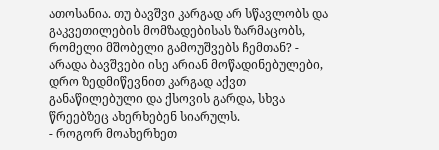ათოსანია. თუ ბავშვი კარგად არ სწავლობს და გაკვეთილების მომზადებისას ზარმაცობს, რომელი მშობელი გამოუშვებს ჩემთან? - არადა ბავშვები ისე არიან მოწადინებულები, დრო ზედმიწევნით კარგად აქვთ განაწილებული და ქსოვის გარდა, სხვა წრეებზეც ახერხებენ სიარულს.
- როგორ მოახერხეთ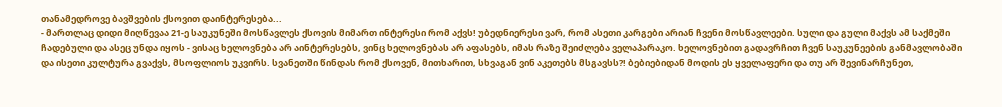თანამედროვე ბავშვების ქსოვით დაინტერესება...
- მართლაც დიდი მიღწევაა 21-ე საუკუნეში მოსწავლეს ქსოვის მიმართ ინტერესი რომ აქვს! უბედნიერესი ვარ, რომ ასეთი კარგები არიან ჩვენი მოსწავლეები. სული და გული მაქვს ამ საქმეში ჩადებული და ასეც უნდა იყოს - ვისაც ხელოვნება არ აინტერესებს, ვინც ხელოვნებას არ აფასებს, იმას რაზე შეიძლება ველაპარაკო. ხელოვნებით გადავრჩით ჩვენ საუკუნეების განმავლობაში და ისეთი კულტურა გვაქვს, მსოფლიოს უკვირს. სვანეთში წინდას რომ ქსოვენ, მითხარით, სხვაგან ვინ აკეთებს მსგავსს?! ბებიებიდან მოდის ეს ყველაფერი და თუ არ შევინარჩუნეთ,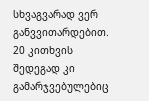სხვაგვარად ვერ განვვითარდებით.
20 კითხვის შედეგად კი გამარჯვებულებიც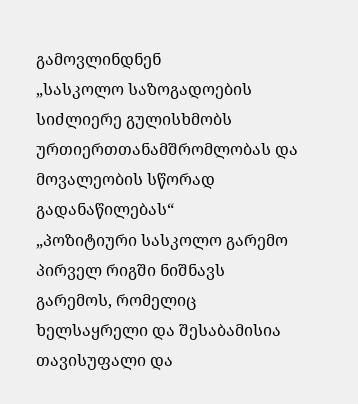გამოვლინდნენ
„სასკოლო საზოგადოების სიძლიერე გულისხმობს ურთიერთთანამშრომლობას და მოვალეობის სწორად გადანაწილებას“
„პოზიტიური სასკოლო გარემო პირველ რიგში ნიშნავს გარემოს, რომელიც ხელსაყრელი და შესაბამისია თავისუფალი და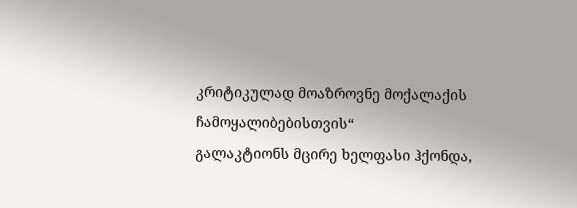კრიტიკულად მოაზროვნე მოქალაქის ჩამოყალიბებისთვის“
გალაკტიონს მცირე ხელფასი ჰქონდა,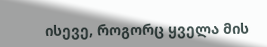ისევე, როგორც ყველა მის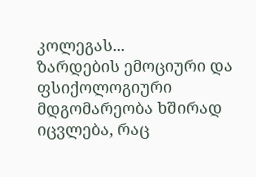კოლეგას...
ზარდების ემოციური და ფსიქოლოგიური მდგომარეობა ხშირად იცვლება, რაც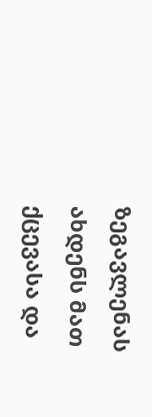ზეგავლენას ახდენს მათ ქცევასა და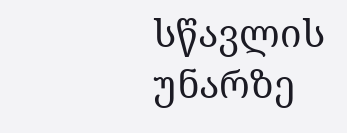სწავლის უნარზე